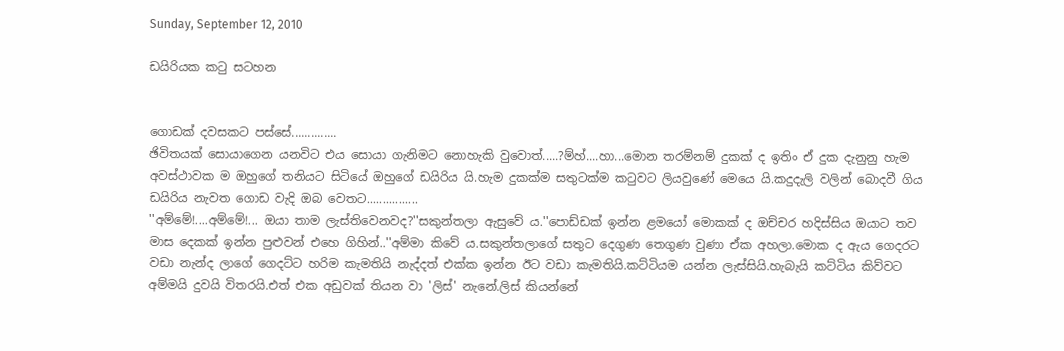Sunday, September 12, 2010

ඩයිරියක කටු සටහන


ගොඩක් දවසකට පස්සේ..............
ඡිවිතයක් සොයාගෙන යනවිට එය සොයා ගැනිමට නොහැකි වුවොත්.....?ම්හ්....හා...මොන තරම්නම් දුකක් ද ඉතිං ඒ දුක දැනුනු හැම අවස්ථාවක ම ඔහුගේ තනියට සිටියේ ඔහුගේ ඩයිරිය යි.හැම දුකක්ම සතුටක්ම කටුවට ලියවුණේ මෙයෙ යි.කදුදැලි වලින් බොදවී ගිය ඩයිරිය නැවත ගොඩ වැදි ඔබ වෙතට................
''අම්මේ!....අම්මේ!... ඔයා තාම ලැස්තිවෙනවද?''සකුන්තලා ඇසුවේ ය.''පොඩ්ඩක් ඉන්න ළමයෝ මොකක් ද ඔච්චර හදිස්සිය ඔයාට තව මාස දෙකක් ඉන්න පුළුවන් එහෙ ගිහින්..''අම්මා කිවේ ය.සකුන්තලාගේ සතුට දෙගුණ තෙගුණ වුණා ඒක අහලා.මොක ද ඇය ගෙදරට වඩා නැන්ද ලාගේ ගෙදට්ට හරිම කැමතියි නැද්දත් එක්ක ඉන්න ඊට වඩා කැමතියි.කට්ටියම යන්න ලැස්සියි.හැබැයි කට්ටිය කිව්වට අම්මයි දුවයි විතරයි.එත් එක අඩුවක් තියන වා 'ලිස්' නැනේ.ලිස් කියන්නේ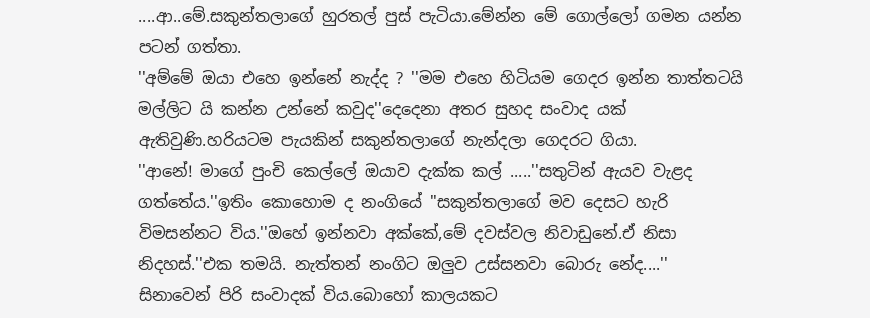....ආ..මේ.සකුන්තලාගේ හුරතල් පුස් පැටියා.මේන්න මේ ගොල්ලෝ ගමන යන්න පටන් ගත්තා.
''අම්මේ ඔයා එහෙ ඉන්නේ නැද්ද ? ''මම එහෙ හිටියම ගෙදර ඉන්න තාත්තටයි මල්ලිට යි කන්න උන්නේ කවුද''දෙදෙනා අතර සුහද සංවාද යක් ඇතිවුණි.හරියටම පැයකින් සකුන්තලාගේ නැන්දලා ගෙදරට ගියා.
''ආනේ! මාගේ පුංචි කෙල්ලේ ඔයාව දැක්ක කල් .....''සතුටින් ඇයව වැළද ගත්තේය.''ඉතිං කොහොම ද නංගියේ ''සකුන්තලාගේ මව දෙසට හැරි විමසන්නට විය.''ඔහේ ඉන්නවා අක්කේ,මේ දවස්වල නිවාඩුනේ.ඒ නිසා නිදහස්.''එක තමයි. නැත්තන් නංගිට ඔලුව උස්සනවා බොරු නේද....''
සිනාවෙන් පිරි සංවාදක් විය.බොහෝ කාලයකට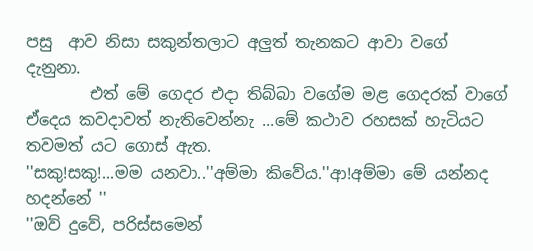පසු  ආව නිසා සකුන්තලාට අලුත් තැනකට ආවා වගේ
දැනුනා.
        එත් මේ ගෙදර එදා තිබ්බා වගේම මළ ගෙදරක් වාගේ ඒදෙය කවදාවත් නැතිවෙන්නැ ...මේ කථාව රහසක් හැටියට තවමත් යට ගොස් ඇත.
''සකු!සකු!...මම යනවා..''අම්මා කිවේය.''ආ!අම්මා මේ යන්නද හදන්නේ ''
''ඔව් දුවේ, පරිස්සමෙන්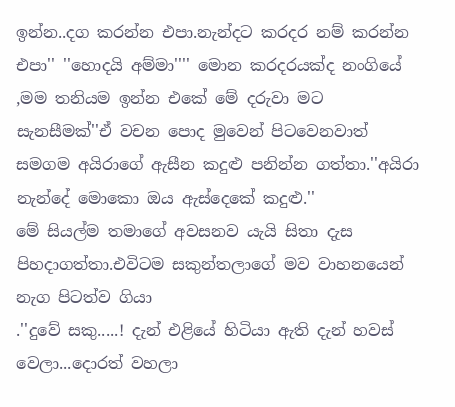ඉන්න..දග කරන්න එපා.නැන්දට කරදර නම් කරන්න එපා'' ''හොදයි අම්මා'''' මොන කරදරයක්ද නංගියේ ,මම තනියම ඉන්න එකේ මේ දරුවා මට  සැනසීමක්''ඒ වචන පොද මුවෙන් පිටවෙනවාත් සමගම අයිරාගේ ඇසීන කදුළු පනින්න ගත්තා.''අයිරා නැන්දේ මොකො ඔය ඇස්දෙකේ කදුළු.''
මේ සියල්ම තමාගේ අවසනව යැයි සිතා දැස පිහදාගත්තා.එවිටම සකුන්තලාගේ මව වාහනයෙන් නැග පිටත්ව ගියා
.''දුවේ සකු.....! දැන් එළියේ හිටියා ඇති දැන් හවස් වෙලා...දොරත් වහලා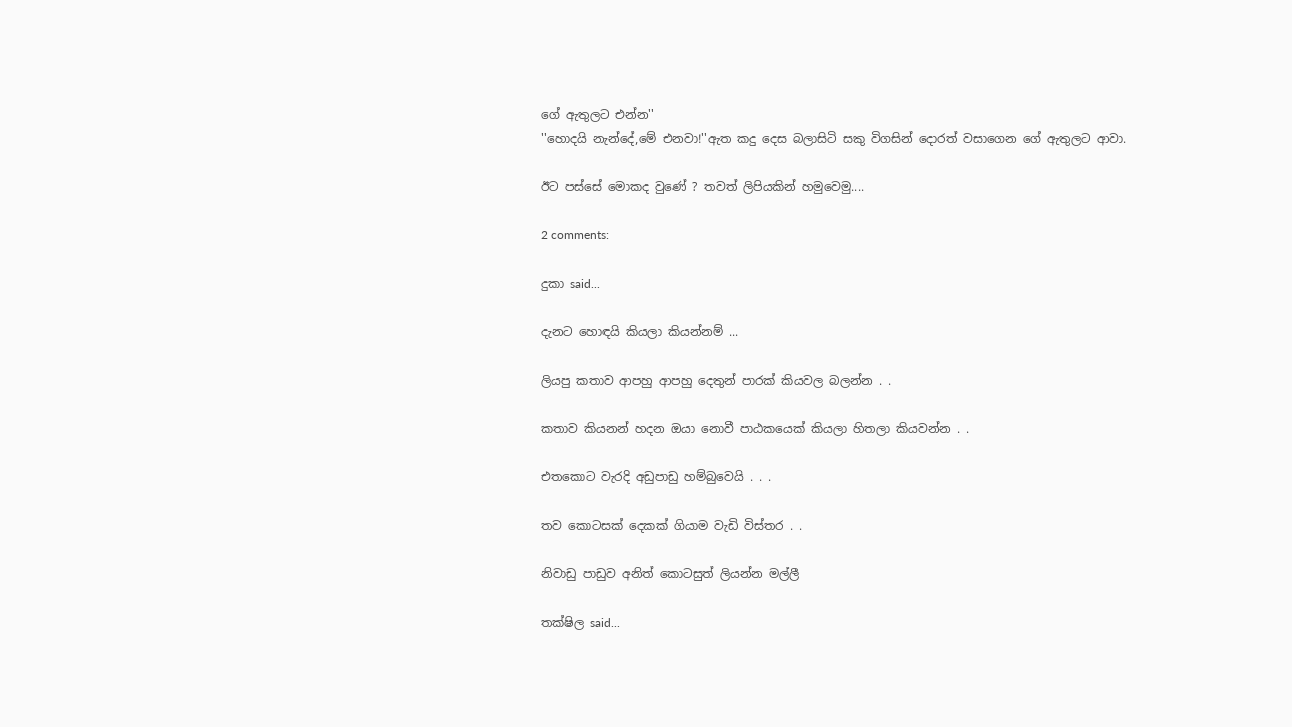ගේ ඇතුලට එන්න''
''හොදයි නැන්දේ,මේ එනවා!''ඇත කදු දෙස බලාසිටි සකු විගසින් දොරත් වසාගෙන ගේ ඇතුලට ආවා.

ඊට පස්සේ මොකද වුණේ ? තවත් ලිපියකින් හමුවෙමු....

2 comments:

දුකා said...

දැනට හොඳයි කියලා කියන්නම් ...

ලියපු කතාව ආපහු ආපහු දෙතුන් පාරක් කියවල බලන්න . .

කතාව කියනන් හදන ඔයා නොවී පාඨකයෙක් කියලා හිතලා කියවන්න . .

එතකොට වැරදි අඩුපාඩු හම්බුවෙයි . . .

තව කොටසක් දෙකක් ගියාම වැඩි විස්තර . .

නිවාඩු පාඩුව අනිත් කොටසුත් ලියන්න මල්ලී

තක්ෂිල said...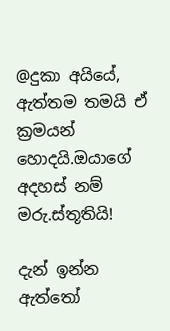@දුකා අයියේ,
ඇත්තම තමයි ඒ ක්‍රමයන් හොදයි.ඔයාගේ අදහස් නම් මරු.ස්තූතියි!

දැන් ඉන්න ඇත්තෝ